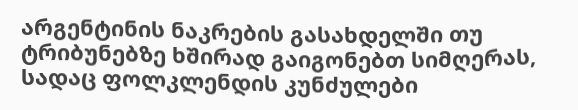არგენტინის ნაკრების გასახდელში თუ ტრიბუნებზე ხშირად გაიგონებთ სიმღერას, სადაც ფოლკლენდის კუნძულები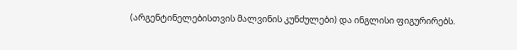(არგენტინელებისთვის მალვინის კუნძულები) და ინგლისი ფიგურირებს.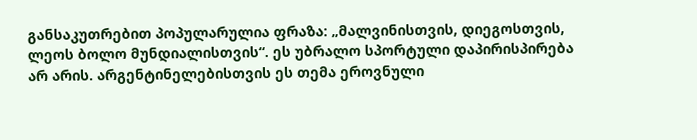განსაკუთრებით პოპულარულია ფრაზა: „მალვინისთვის, დიეგოსთვის, ლეოს ბოლო მუნდიალისთვის“. ეს უბრალო სპორტული დაპირისპირება არ არის. არგენტინელებისთვის ეს თემა ეროვნული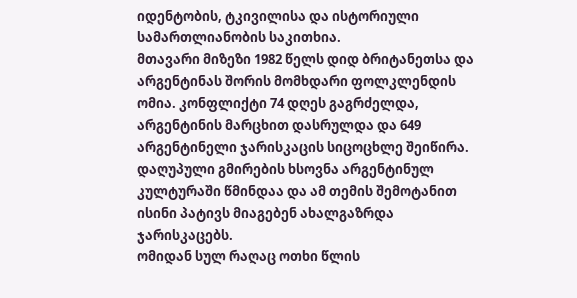იდენტობის, ტკივილისა და ისტორიული სამართლიანობის საკითხია.
მთავარი მიზეზი 1982 წელს დიდ ბრიტანეთსა და არგენტინას შორის მომხდარი ფოლკლენდის ომია. კონფლიქტი 74 დღეს გაგრძელდა, არგენტინის მარცხით დასრულდა და 649 არგენტინელი ჯარისკაცის სიცოცხლე შეიწირა. დაღუპული გმირების ხსოვნა არგენტინულ კულტურაში წმინდაა და ამ თემის შემოტანით ისინი პატივს მიაგებენ ახალგაზრდა ჯარისკაცებს.
ომიდან სულ რაღაც ოთხი წლის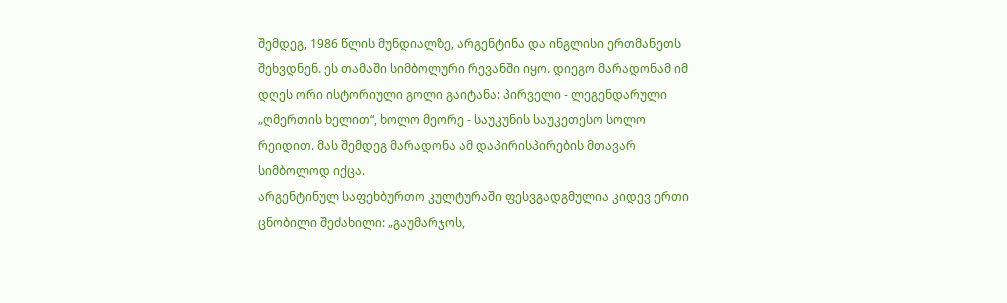შემდეგ, 1986 წლის მუნდიალზე, არგენტინა და ინგლისი ერთმანეთს შეხვდნენ. ეს თამაში სიმბოლური რევანში იყო. დიეგო მარადონამ იმ დღეს ორი ისტორიული გოლი გაიტანა: პირველი - ლეგენდარული „ღმერთის ხელით“, ხოლო მეორე - საუკუნის საუკეთესო სოლო რეიდით. მას შემდეგ მარადონა ამ დაპირისპირების მთავარ სიმბოლოდ იქცა.
არგენტინულ საფეხბურთო კულტურაში ფესვგადგმულია კიდევ ერთი ცნობილი შეძახილი: „გაუმარჯოს,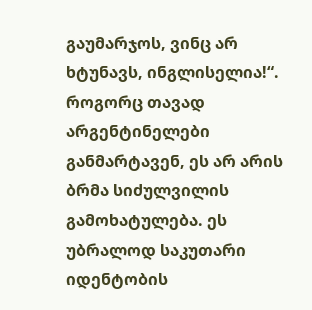გაუმარჯოს, ვინც არ ხტუნავს, ინგლისელია!“. როგორც თავად არგენტინელები განმარტავენ, ეს არ არის ბრმა სიძულვილის გამოხატულება. ეს უბრალოდ საკუთარი იდენტობის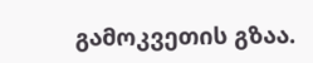გამოკვეთის გზაა.